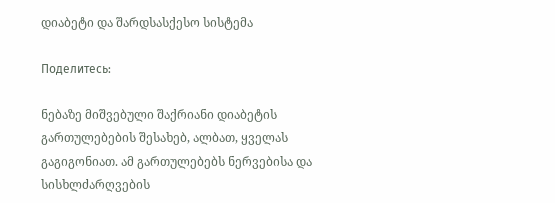დიაბეტი და შარდსასქესო სისტემა

Поделитесь:

ნებაზე მიშვებული შაქრიანი დიაბეტის გართულებების შესახებ, ალბათ, ყველას გაგიგონიათ. ამ გართულებებს ნერვებისა და სისხლძარღვების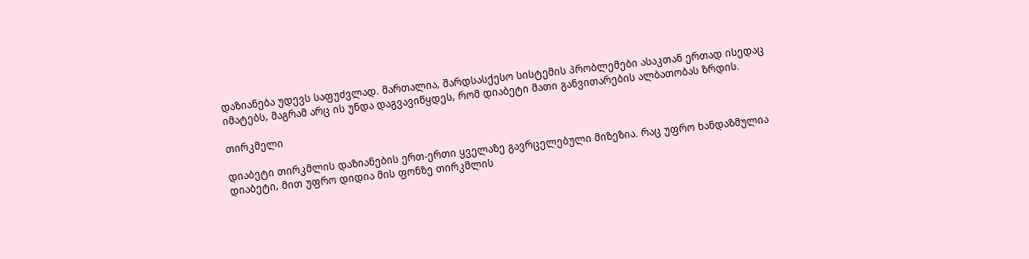დაზიანება უდევს საფუძვლად. მართალია, შარდსასქესო სისტემის პრობლემები ასაკთან ერთად ისედაც იმატებს, მაგრამ არც ის უნდა დაგვავიწყდეს, რომ დიაბეტი მათი განვითარების ალბათობას ზრდის.

თირკმელი

დიაბეტი თირკმლის დაზიანების ერთ-ერთი ყველაზე გავრცელებული მიზეზია. რაც უფრო ხანდაზმულია დიაბეტი, მით უფრო დიდია მის ფონზე თირკმლის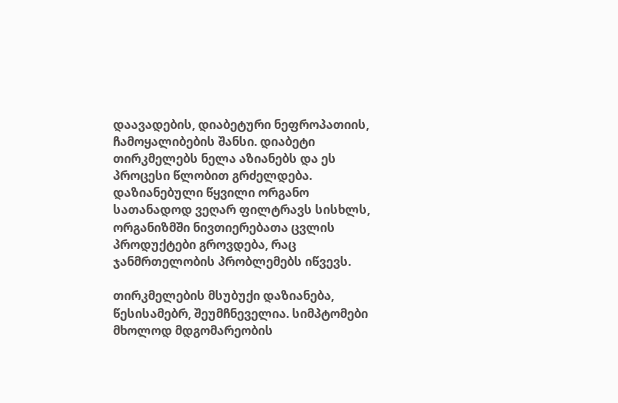დაავადების, დიაბეტური ნეფროპათიის, ჩამოყალიბების შანსი. დიაბეტი თირკმელებს ნელა აზიანებს და ეს პროცესი წლობით გრძელდება. დაზიანებული წყვილი ორგანო სათანადოდ ვეღარ ფილტრავს სისხლს, ორგანიზმში ნივთიერებათა ცვლის პროდუქტები გროვდება, რაც ჯანმრთელობის პრობლემებს იწვევს.

თირკმელების მსუბუქი დაზიანება, წესისამებრ, შეუმჩნეველია. სიმპტომები მხოლოდ მდგომარეობის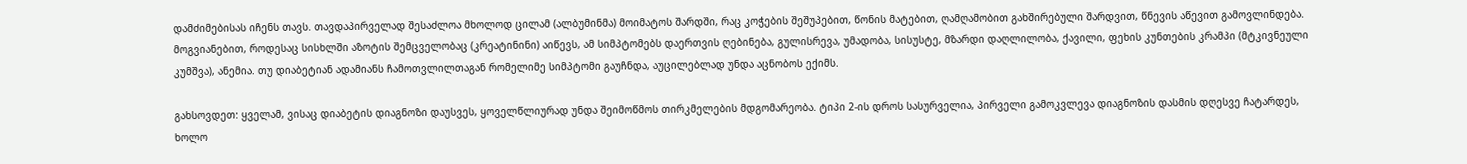დამძიმებისას იჩენს თავს. თავდაპირველად შესაძლოა მხოლოდ ცილამ (ალბუმინმა) მოიმატოს შარდში, რაც კოჭების შეშუპებით, წონის მატებით, ღამღამობით გახშირებული შარდვით, წნევის აწევით გამოვლინდება. მოგვიანებით, როდესაც სისხლში აზოტის შემცველობაც (კრეატინინი) აიწევს, ამ სიმპტომებს დაერთვის ღებინება, გულისრევა, უმადობა, სისუსტე, მზარდი დაღლილობა, ქავილი, ფეხის კუნთების კრამპი (მტკივნეული კუმშვა), ანემია. თუ დიაბეტიან ადამიანს ჩამოთვლილთაგან რომელიმე სიმპტომი გაუჩნდა, აუცილებლად უნდა აცნობოს ექიმს.

გახსოვდეთ: ყველამ, ვისაც დიაბეტის დიაგნოზი დაუსვეს, ყოველწლიურად უნდა შეიმოწმოს თირკმელების მდგომარეობა. ტიპი 2-ის დროს სასურველია, პირველი გამოკვლევა დიაგნოზის დასმის დღესვე ჩატარდეს, ხოლო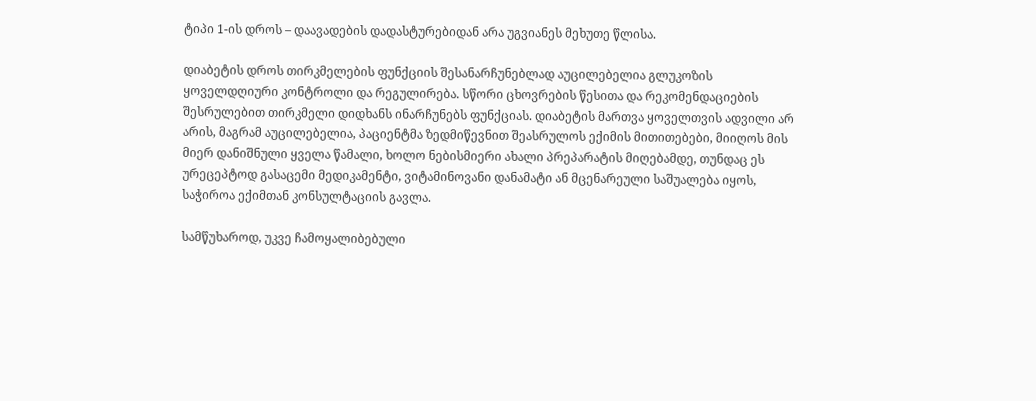ტიპი 1-ის დროს – დაავადების დადასტურებიდან არა უგვიანეს მეხუთე წლისა.

დიაბეტის დროს თირკმელების ფუნქციის შესანარჩუნებლად აუცილებელია გლუკოზის ყოველდღიური კონტროლი და რეგულირება. სწორი ცხოვრების წესითა და რეკომენდაციების შესრულებით თირკმელი დიდხანს ინარჩუნებს ფუნქციას. დიაბეტის მართვა ყოველთვის ადვილი არ არის, მაგრამ აუცილებელია, პაციენტმა ზედმიწევნით შეასრულოს ექიმის მითითებები, მიიღოს მის მიერ დანიშნული ყველა წამალი, ხოლო ნებისმიერი ახალი პრეპარატის მიღებამდე, თუნდაც ეს ურეცეპტოდ გასაცემი მედიკამენტი, ვიტამინოვანი დანამატი ან მცენარეული საშუალება იყოს, საჭიროა ექიმთან კონსულტაციის გავლა.

სამწუხაროდ, უკვე ჩამოყალიბებული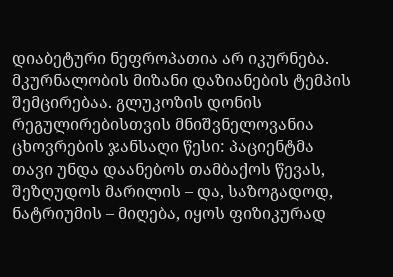დიაბეტური ნეფროპათია არ იკურნება. მკურნალობის მიზანი დაზიანების ტემპის შემცირებაა. გლუკოზის დონის რეგულირებისთვის მნიშვნელოვანია ცხოვრების ჯანსაღი წესი: პაციენტმა თავი უნდა დაანებოს თამბაქოს წევას, შეზღუდოს მარილის – და, საზოგადოდ, ნატრიუმის – მიღება, იყოს ფიზიკურად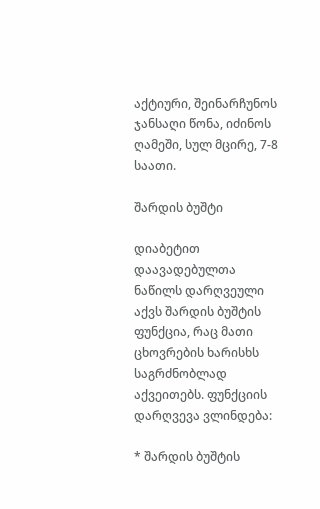აქტიური, შეინარჩუნოს ჯანსაღი წონა, იძინოს ღამეში, სულ მცირე, 7-8 საათი.

შარდის ბუშტი

დიაბეტით დაავადებულთა ნაწილს დარღვეული აქვს შარდის ბუშტის ფუნქცია, რაც მათი ცხოვრების ხარისხს საგრძნობლად აქვეითებს. ფუნქციის დარღვევა ვლინდება:

* შარდის ბუშტის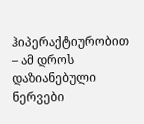ჰიპერაქტიურობით – ამ დროს დაზიანებული ნერვები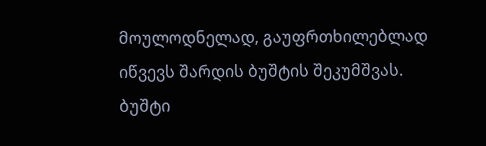მოულოდნელად, გაუფრთხილებლად იწვევს შარდის ბუშტის შეკუმშვას. ბუშტი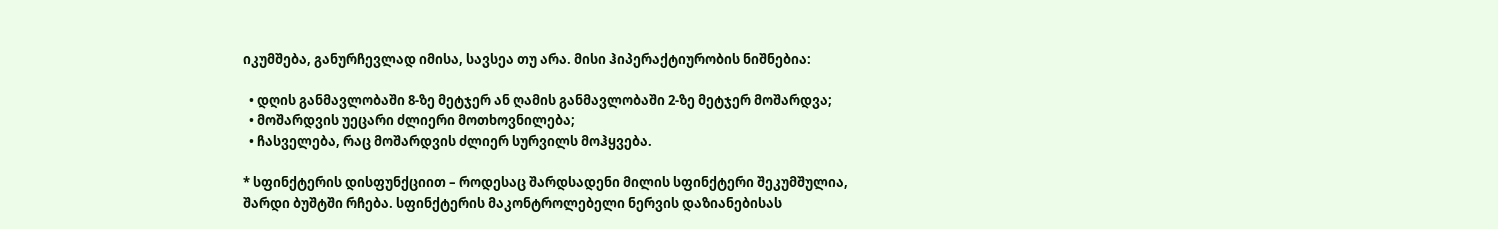იკუმშება, განურჩევლად იმისა, სავსეა თუ არა. მისი ჰიპერაქტიურობის ნიშნებია:

  • დღის განმავლობაში 8-ზე მეტჯერ ან ღამის განმავლობაში 2-ზე მეტჯერ მოშარდვა;
  • მოშარდვის უეცარი ძლიერი მოთხოვნილება;
  • ჩასველება, რაც მოშარდვის ძლიერ სურვილს მოჰყვება.

* სფინქტერის დისფუნქციით – როდესაც შარდსადენი მილის სფინქტერი შეკუმშულია, შარდი ბუშტში რჩება. სფინქტერის მაკონტროლებელი ნერვის დაზიანებისას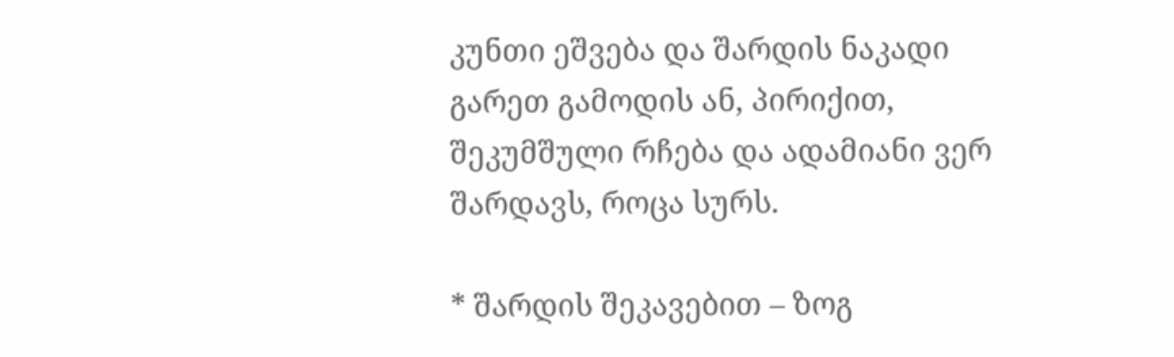კუნთი ეშვება და შარდის ნაკადი გარეთ გამოდის ან, პირიქით, შეკუმშული რჩება და ადამიანი ვერ შარდავს, როცა სურს.

* შარდის შეკავებით – ზოგ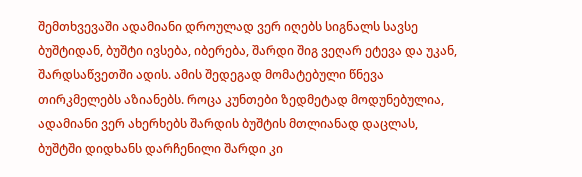შემთხვევაში ადამიანი დროულად ვერ იღებს სიგნალს სავსე ბუშტიდან, ბუშტი ივსება, იბერება, შარდი შიგ ვეღარ ეტევა და უკან, შარდსაწვეთში ადის. ამის შედეგად მომატებული წნევა თირკმელებს აზიანებს. როცა კუნთები ზედმეტად მოდუნებულია, ადამიანი ვერ ახერხებს შარდის ბუშტის მთლიანად დაცლას, ბუშტში დიდხანს დარჩენილი შარდი კი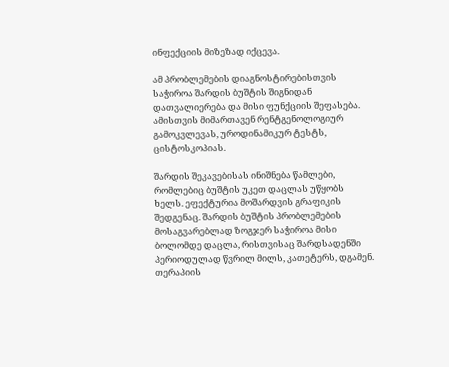ინფექციის მიზეზად იქცევა.

ამ პრობლემების დიაგნოსტირებისთვის საჭიროა შარდის ბუშტის შიგნიდან დათვალიერება და მისი ფუნქციის შეფასება. ამისთვის მიმართავენ რენტგენოლოგიურ გამოკვლევას, უროდინამიკურ ტესტს, ცისტოსკოპიას.

შარდის შეკავებისას ინიშნება წამლები, რომლებიც ბუშტის უკეთ დაცლას უწყობს ხელს. ეფექტურია მოშარდვის გრაფიკის შედგენაც. შარდის ბუშტის პრობლემების მოსაგვარებლად ზოგჯერ საჭიროა მისი ბოლომდე დაცლა, რისთვისაც შარდსადენში პერიოდულად წვრილ მილს, კათეტერს, დგამენ. თერაპიის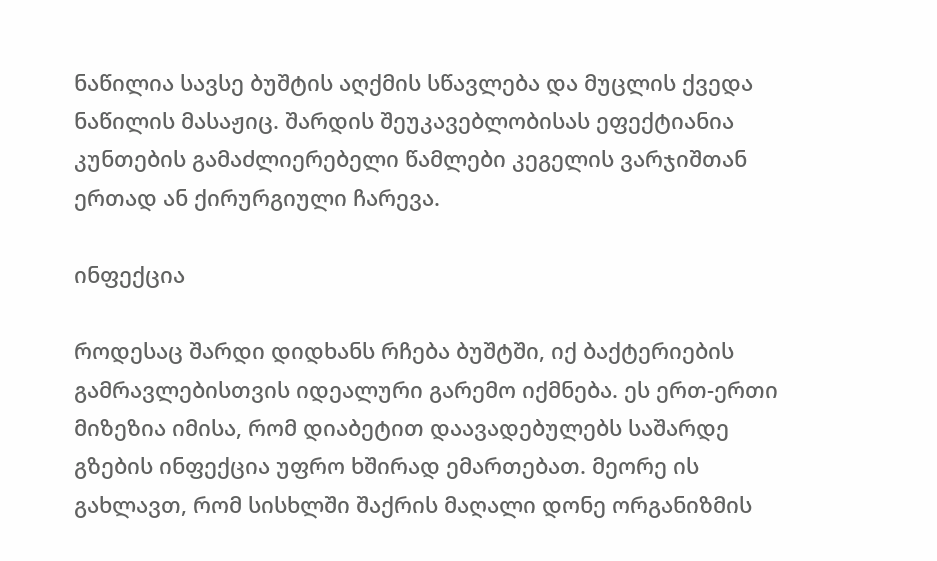ნაწილია სავსე ბუშტის აღქმის სწავლება და მუცლის ქვედა ნაწილის მასაჟიც. შარდის შეუკავებლობისას ეფექტიანია კუნთების გამაძლიერებელი წამლები კეგელის ვარჯიშთან ერთად ან ქირურგიული ჩარევა.

ინფექცია

როდესაც შარდი დიდხანს რჩება ბუშტში, იქ ბაქტერიების გამრავლებისთვის იდეალური გარემო იქმნება. ეს ერთ-ერთი მიზეზია იმისა, რომ დიაბეტით დაავადებულებს საშარდე გზების ინფექცია უფრო ხშირად ემართებათ. მეორე ის გახლავთ, რომ სისხლში შაქრის მაღალი დონე ორგანიზმის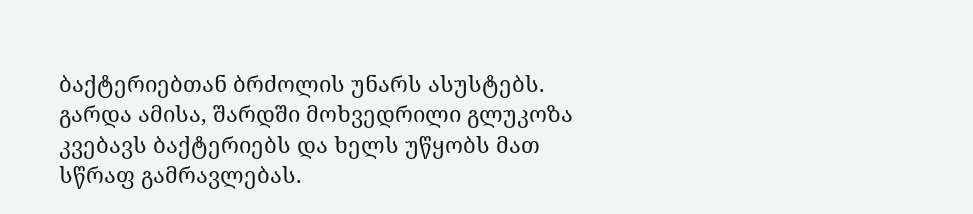ბაქტერიებთან ბრძოლის უნარს ასუსტებს. გარდა ამისა, შარდში მოხვედრილი გლუკოზა კვებავს ბაქტერიებს და ხელს უწყობს მათ სწრაფ გამრავლებას.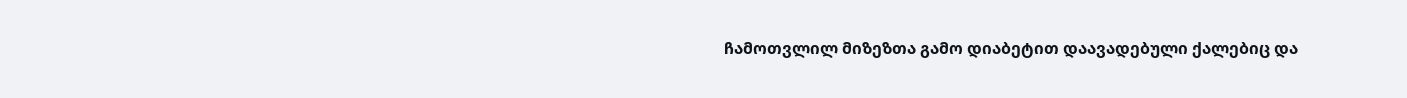ჩამოთვლილ მიზეზთა გამო დიაბეტით დაავადებული ქალებიც და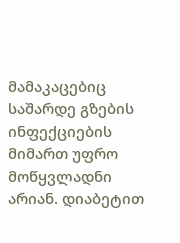მამაკაცებიც საშარდე გზების ინფექციების მიმართ უფრო მოწყვლადნი არიან. დიაბეტით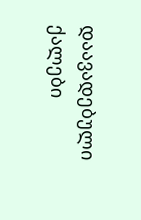დაავადებული ქალები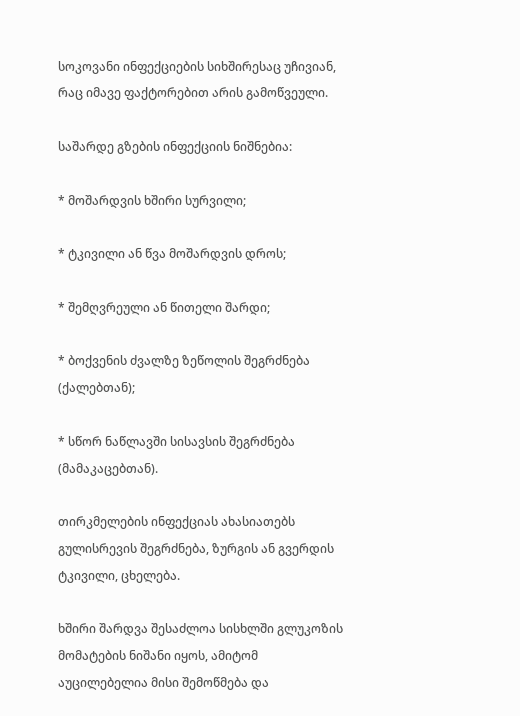სოკოვანი ინფექციების სიხშირესაც უჩივიან, რაც იმავე ფაქტორებით არის გამოწვეული.

საშარდე გზების ინფექციის ნიშნებია:

* მოშარდვის ხშირი სურვილი;

* ტკივილი ან წვა მოშარდვის დროს;

* შემღვრეული ან წითელი შარდი;

* ბოქვენის ძვალზე ზეწოლის შეგრძნება (ქალებთან);

* სწორ ნაწლავში სისავსის შეგრძნება (მამაკაცებთან).

თირკმელების ინფექციას ახასიათებს გულისრევის შეგრძნება, ზურგის ან გვერდის ტკივილი, ცხელება.

ხშირი შარდვა შესაძლოა სისხლში გლუკოზის მომატების ნიშანი იყოს, ამიტომ აუცილებელია მისი შემოწმება და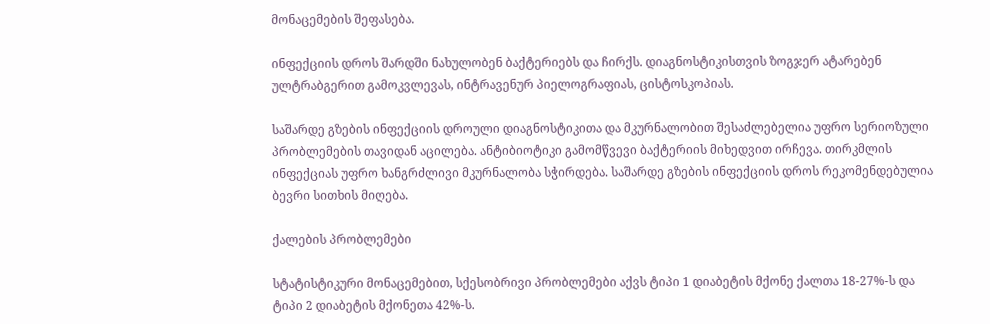მონაცემების შეფასება.

ინფექციის დროს შარდში ნახულობენ ბაქტერიებს და ჩირქს. დიაგნოსტიკისთვის ზოგჯერ ატარებენ ულტრაბგერით გამოკვლევას, ინტრავენურ პიელოგრაფიას, ცისტოსკოპიას.

საშარდე გზების ინფექციის დროული დიაგნოსტიკითა და მკურნალობით შესაძლებელია უფრო სერიოზული პრობლემების თავიდან აცილება. ანტიბიოტიკი გამომწვევი ბაქტერიის მიხედვით ირჩევა. თირკმლის ინფექციას უფრო ხანგრძლივი მკურნალობა სჭირდება. საშარდე გზების ინფექციის დროს რეკომენდებულია ბევრი სითხის მიღება.

ქალების პრობლემები

სტატისტიკური მონაცემებით, სქესობრივი პრობლემები აქვს ტიპი 1 დიაბეტის მქონე ქალთა 18-27%-ს და ტიპი 2 დიაბეტის მქონეთა 42%-ს.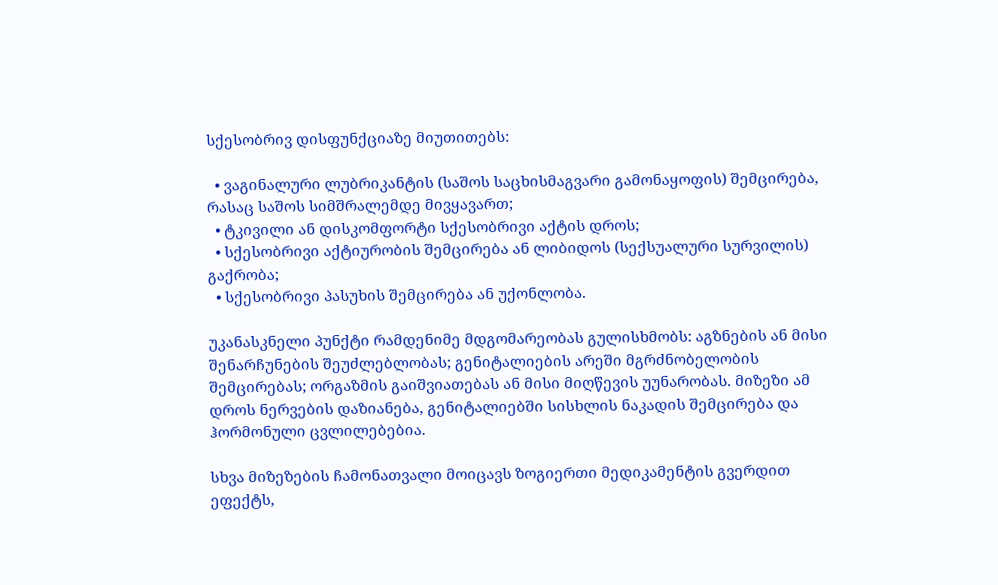სქესობრივ დისფუნქციაზე მიუთითებს:

  • ვაგინალური ლუბრიკანტის (საშოს საცხისმაგვარი გამონაყოფის) შემცირება, რასაც საშოს სიმშრალემდე მივყავართ;
  • ტკივილი ან დისკომფორტი სქესობრივი აქტის დროს;
  • სქესობრივი აქტიურობის შემცირება ან ლიბიდოს (სექსუალური სურვილის) გაქრობა;
  • სქესობრივი პასუხის შემცირება ან უქონლობა.

უკანასკნელი პუნქტი რამდენიმე მდგომარეობას გულისხმობს: აგზნების ან მისი შენარჩუნების შეუძლებლობას; გენიტალიების არეში მგრძნობელობის შემცირებას; ორგაზმის გაიშვიათებას ან მისი მიღწევის უუნარობას. მიზეზი ამ დროს ნერვების დაზიანება, გენიტალიებში სისხლის ნაკადის შემცირება და ჰორმონული ცვლილებებია.

სხვა მიზეზების ჩამონათვალი მოიცავს ზოგიერთი მედიკამენტის გვერდით ეფექტს,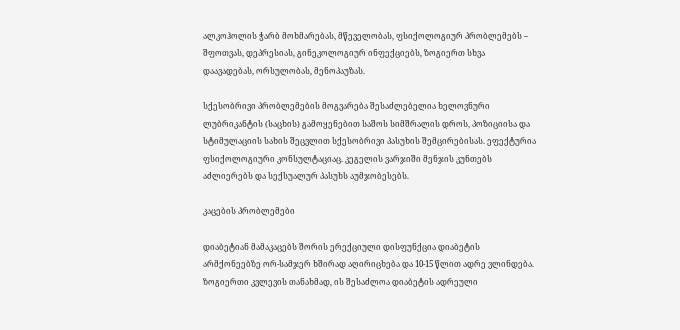ალკოჰოლის ჭარბ მოხმარებას, მწეველობას, ფსიქოლოგიურ პრობლემებს – შფოთვას, დეპრესიას, გინეკოლოგიურ ინფექციებს, ზოგიერთ სხვა დაავადებას, ორსულობას, მენოპაუზას.

სქესობრივი პრობლემების მოგვარება შესაძლებელია ხელოვნური ლუბრიკანტის (საცხის) გამოყენებით საშოს სიმშრალის დროს, პოზიციისა და სტიმულაციის სახის შეცვლით სქესობრივი პასუხის შემცირებისას. ეფექტურია ფსიქოლოგიური კონსულტაციაც. კეგელის ვარჯიში მენჯის კუნთებს აძლიერებს და სექსუალურ პასუხს აუმჯობესებს.

კაცების პრობლემები

დიაბეტიან მამაკაცებს შორის ერექციული დისფუნქცია დიაბეტის არმქონეებზე ორ-სამჯერ ხშირად აღირიცხება და 10-15 წლით ადრე ვლინდება. ზოგიერთი კვლევის თანახმად, ის შესაძლოა დიაბეტის ადრეული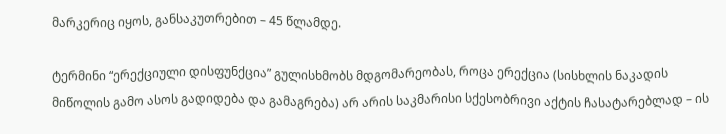მარკერიც იყოს, განსაკუთრებით – 45 წლამდე.

ტერმინი “ერექციული დისფუნქცია” გულისხმობს მდგომარეობას, როცა ერექცია (სისხლის ნაკადის მიწოლის გამო ასოს გადიდება და გამაგრება) არ არის საკმარისი სქესობრივი აქტის ჩასატარებლად – ის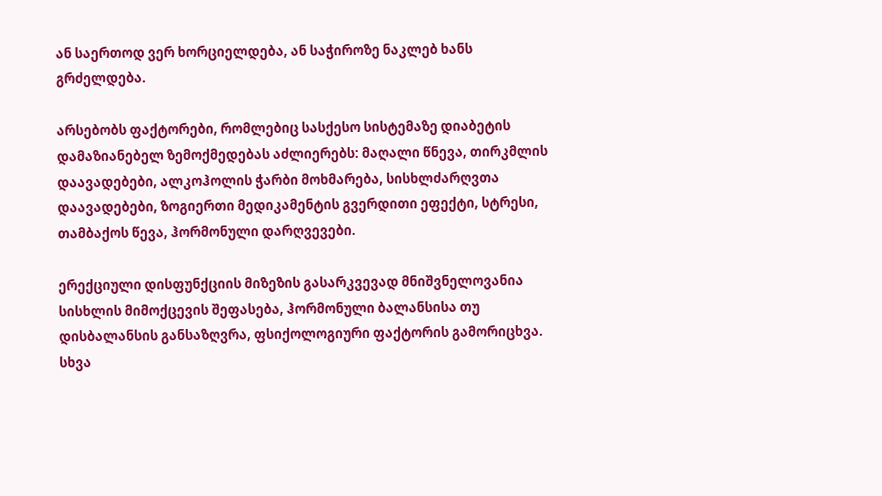ან საერთოდ ვერ ხორციელდება, ან საჭიროზე ნაკლებ ხანს გრძელდება.

არსებობს ფაქტორები, რომლებიც სასქესო სისტემაზე დიაბეტის დამაზიანებელ ზემოქმედებას აძლიერებს: მაღალი წნევა, თირკმლის დაავადებები, ალკოჰოლის ჭარბი მოხმარება, სისხლძარღვთა დაავადებები, ზოგიერთი მედიკამენტის გვერდითი ეფექტი, სტრესი, თამბაქოს წევა, ჰორმონული დარღვევები.

ერექციული დისფუნქციის მიზეზის გასარკვევად მნიშვნელოვანია სისხლის მიმოქცევის შეფასება, ჰორმონული ბალანსისა თუ დისბალანსის განსაზღვრა, ფსიქოლოგიური ფაქტორის გამორიცხვა. სხვა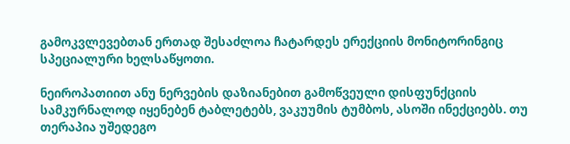გამოკვლევებთან ერთად შესაძლოა ჩატარდეს ერექციის მონიტორინგიც სპეციალური ხელსაწყოთი.

ნეიროპათიით ანუ ნერვების დაზიანებით გამოწვეული დისფუნქციის სამკურნალოდ იყენებენ ტაბლეტებს, ვაკუუმის ტუმბოს, ასოში ინექციებს. თუ თერაპია უშედეგო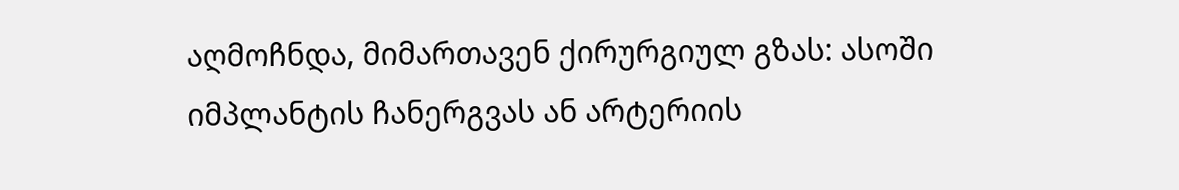აღმოჩნდა, მიმართავენ ქირურგიულ გზას: ასოში იმპლანტის ჩანერგვას ან არტერიის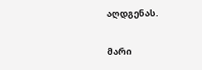აღდგენას.

მარი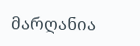მარღანია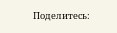Поделитесь: